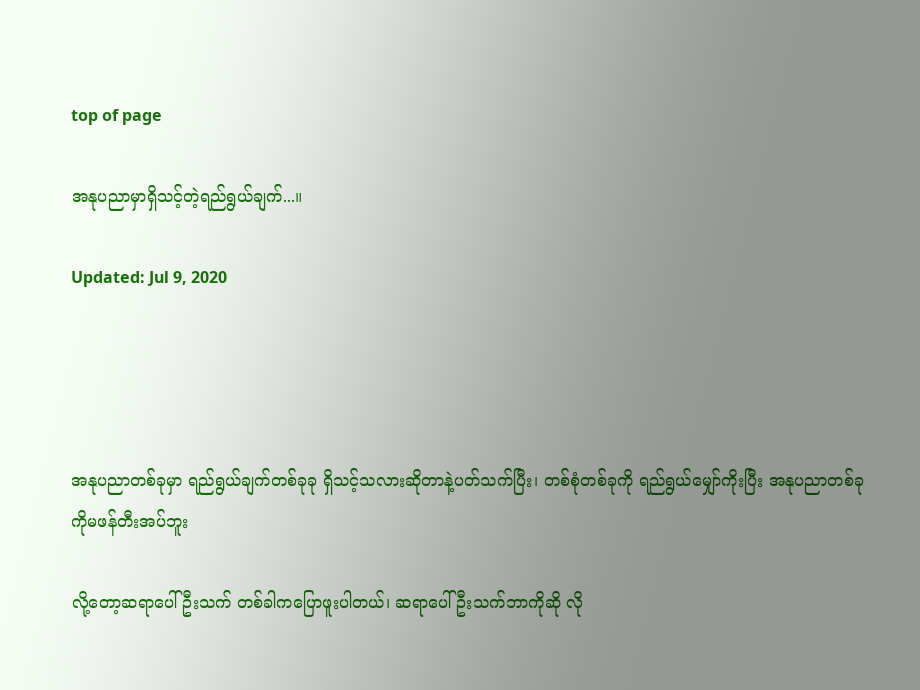top of page

အနုပညာမှာရှိသင့်တဲ့ရည်ရွယ်ချက်...။

Updated: Jul 9, 2020




အနုပညာတစ်ခုမှာ ရည်ရွယ်ချက်တစ်ခုခု ရှိသင့်သလားဆိုတာနဲ့ပတ်သက်ပြီး၊ တစ်စုံတစ်ခုကို ရည်ရွယ်မျှော်ကိုးပြီး အနုပညာတစ်ခုကိုမဖန်တီးအပ်ဘူး

လို့တော့ဆရာပေါ်ဦးသက် တစ်ခါကပြောဖူးပါတယ်၊ ဆရာပေါ်ဦးသက်ဘာကိုဆို လို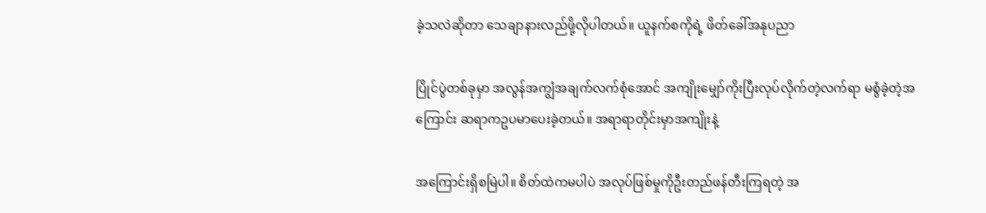ခဲ့သလဲဆိုတာ သေချာနားလည်ဖို့လိုပါတယ်။ ယူနက်စကိုရဲ့ ဖိတ်ခေါ်အနုပညာ

ပြိုင်ပွဲတစ်ခုမှာ အလွန်အကျွံအချက်လက်စုံအောင် အကျိုးမျှော်ကိုးပြီးလုပ်လိုက်တဲ့လက်ရာ မစွံခဲ့တဲ့အကြောင်း ဆရာကဥပမာပေးခဲ့တယ်။ အရာရာတိုင်းမှာအကျိုးနဲ့

အကြောင်းရှိစမြဲပါ။ စိတ်ထဲကမပါပဲ အလုပ်ဖြစ်မှုကိုဦးတည်ဖန်တီးကြရတဲ့ အ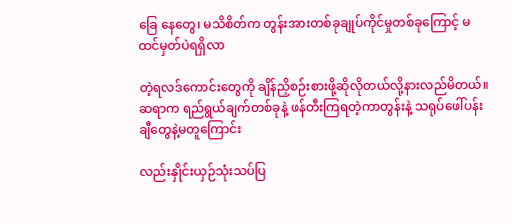ခြေ နေတွေ၊ မသိစိတ်က တွန်းအားတစ်ခုချုပ်ကိုင်မှုတစ်ခုကြောင့် မထင်မှတ်ပဲရရှိလာ

တဲ့ရလဒ်ကောင်းတွေကို ချိန်ညှိစဉ်းစားဖို့ဆိုလိုတယ်လို့နားလည်မိတယ်။ ဆရာက ရည်ရွယ်ချက်တစ်ခုနဲ့ ဖန်တီးကြရတဲ့ကာတွန်းနဲ့ သရုပ်ဖေါ်ပန်းချီတွေနဲ့မတူကြောင်း

လည်းနှိုင်းယှဉ်သုံးသပ်ပြ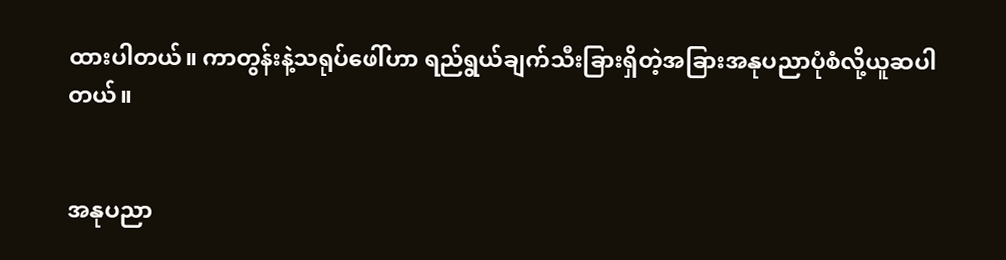ထားပါတယ်။ ကာတွန်းနဲ့သရုပ်ဖေါ်ဟာ ရည်ရွယ်ချက်သီးခြားရှိတဲ့အခြားအနုပညာပုံစံလို့ယူဆပါတယ်။


အနုပညာ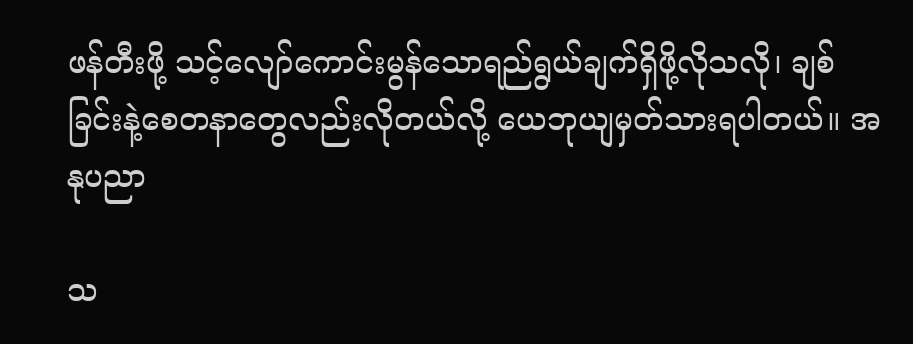ဖန်တီးဖို့ သင့်လျော်ကောင်းမွန်သောရည်ရွယ်ချက်ရှိဖို့လိုသလို၊ ချစ်ခြင်းနဲ့စေတနာတွေလည်းလိုတယ်လို့ ယေဘုယျမှတ်သားရပါတယ်။ အနုပညာ

သ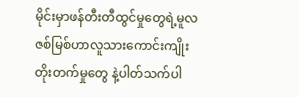မိုင်းမှာဖန်တီးတီထွင်မှုတွေရဲ့မူလဇစ်မြစ်ဟာလူသားကောင်းကျိုးတိုးတက်မှုတွေ နဲ့ပါတ်သက်ပါ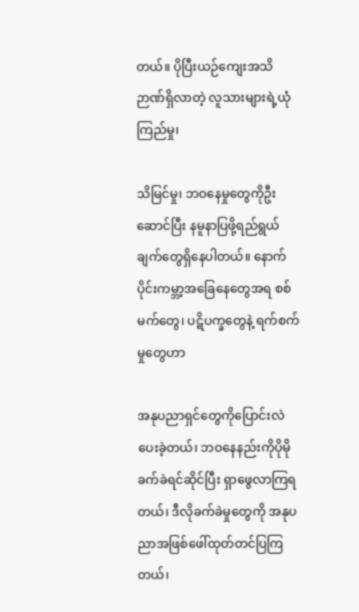တယ်။ ပိုပြီးယဉ်ကျေးအသိဉာဏ်ရှိလာတဲ့ လူသားများရဲ့ယုံကြည်မှု၊

သိမြင်မှု၊ ဘဝနေမှုတွေကိုဦးဆောင်ပြီး နမူနာပြဖို့ရည်ရွယ်ချက်တွေရှိနေပါတယ်။ နောက်ပိုင်းကမ္ဘာ့အခြေနေတွေအရ စစ်မက်တွေ၊ ပဋိပက္ခတွေနဲ့ ရက်စက်မှုတွေဟာ

အနုပညာရှင်တွေကိုပြောင်းလဲပေးခဲ့တယ်၊ ဘဝနေနည်းကိုပိုမိုခက်ခဲရင်ဆိုင်ပြီး ရှာဖွေလာကြရတယ်၊ ဒီလိုခက်ခဲမှုတွေကို အနုပညာအဖြစ်ဖေါ်ထုတ်တင်ပြကြတယ်၊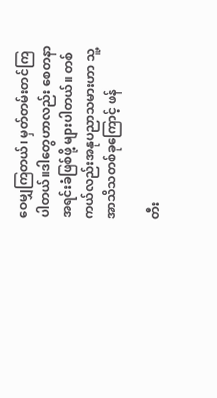ဝေမျှကြတယ်၊ မှတ်တမ်းတင်ကြပါတယ်။ဒါတွေဟာလည်း စေတနာအရင်းခံဖြစ်ဖို့ များပါတယ်။ တစ်ကယ်လည်းအနုပညာသမားဟာ သူ့အာသိသတစ်ခုကြောင့် ဖန်

တီး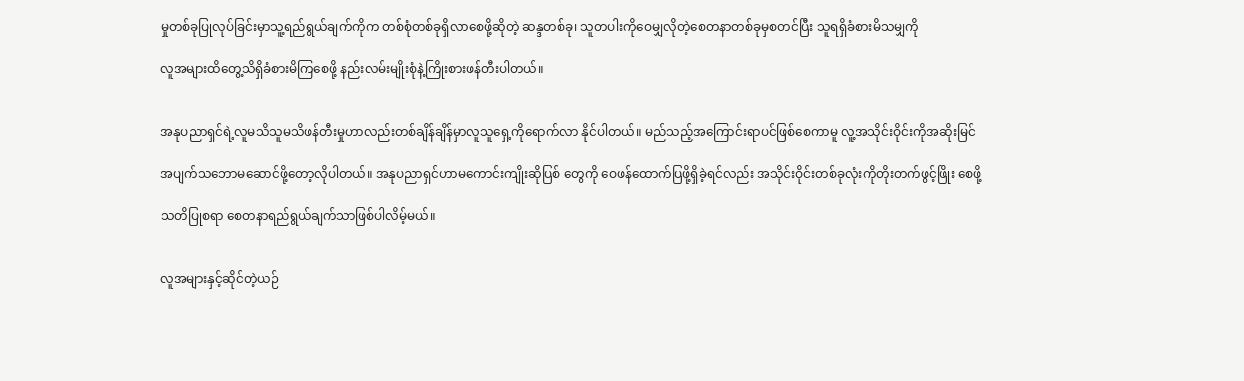မှုတစ်ခုပြုလုပ်ခြင်းမှာသူ့ရည်ရွယ်ချက်ကိုက တစ်စုံတစ်ခုရှိလာစေဖို့ဆိုတဲ့ ဆန္ဒတစ်ခု၊ သူတပါးကိုဝေမျှလိုတဲ့စေတနာတစ်ခုမှစတင်ပြီး သူရရှိခံစားမိသမျှကို

လူအများထိတွေ့သိရှိခံစားမိကြစေဖို့ နည်းလမ်းမျိုးစုံနဲ့ကြိုးစားဖန်တီးပါတယ်။


အနုပညာရှင်ရဲ့လူမသိသူမသိဖန်တီးမှုဟာလည်းတစ်ချိန်ချိန်မှာလူသူရှေ့ကိုရောက်လာ နိုင်ပါတယ်။ မည်သည့်အကြောင်းရာပင်ဖြစ်စေကာမူ လူ့အသိုင်းဝိုင်းကိုအဆိုးမြင်

အပျက်သဘောမဆောင်ဖို့တော့လိုပါတယ်။ အနုပညာရှင်ဟာမကောင်းကျိုးဆိုပြစ် တွေကို ဝေဖန်ထောက်ပြဖို့ရှိခဲ့ရင်လည်း အသိုင်းဝိုင်းတစ်ခုလုံးကိုတိုးတက်ဖွင့်ဖြိုး စေဖို့

သတိပြုစရာ စေတနာရည်ရွယ်ချက်သာဖြစ်ပါလိမ့်မယ်။


လူအများနှင့်ဆိုင်တဲ့ယဉ်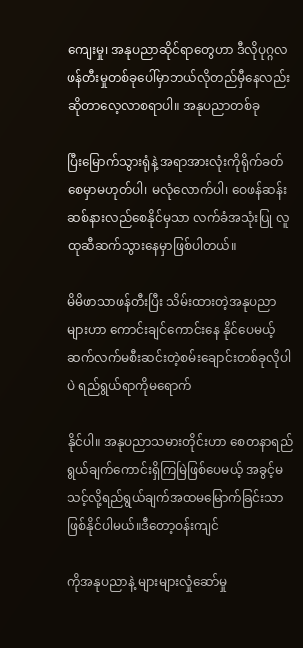ကျေးမှု၊ အနုပညာဆိုင်ရာတွေဟာ ဒီလိုပုဂ္ဂလဖန်တီးမှုတစ်ခုပေါ်မှာဘယ်လိုတည်မှီနေလည်းဆိုတာလေ့လာစရာပါ။ အနုပညာတစ်ခု

ပြီးမြောက်သွားရုံနဲ့ အရာအားလုံးကိုရိုက်ခတ်စေမှာမဟုတ်ပါ၊ မလုံလောက်ပါ၊ ဝေဖန်ဆန်းဆစ်နားလည်စေနိုင်မှသာ လက်ခံအသုံးပြု လူထုဆီဆက်သွားနေမှာဖြစ်ပါတယ်။

မိမိဖာသာဖန်တီးပြီး သိမ်းထားတဲ့အနုပညာများဟာ ကောင်းချင်ကောင်းနေ နိုင်ပေမယ့်ဆက်လက်မစီးဆင်းတဲ့စမ်းချောင်းတစ်ခုလိုပါပဲ ရည်ရွယ်ရာကိုမရောက်

နိုင်ပါ။ အနုပညာသမားတိုင်းဟာ စေတနာရည်ရွယ်ချက်ကောင်းရှိကြမြဲဖြစ်ပေမယ့် အခွင့်မသင့်လို့ရည်ရွယ်ချက်အထမမြောက်ခြင်းသာဖြစ်နိုင်ပါမယ်။ဒီတော့ဝန်းကျင်

ကိုအနုပညာနဲ့ များများလှုံဆော်မှု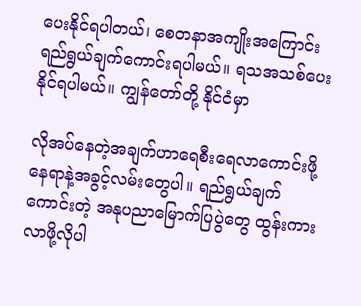ပေးနိုင်ရပါတယ်၊ စေတနာအကျိုးအကြောင်း ရည်ရွယ်ချက်ကောင်းရပါမယ်။ ရသအသစ်ပေးနိုင်ရပါမယ်။ ကျွန်တော်တို့ နိုင်ငံမှာ

လိုအပ်နေတဲ့အချက်ဟာရေစီးရေလာကောင်းဖို့နေရာနဲ့အခွင့်လမ်းတွေပါ။ ရည်ရွယ်ချက်ကောင်းတဲ့ အနုပညာမြောက်ပြပွဲတွေ ထွန်းကားလာဖို့လိုပါ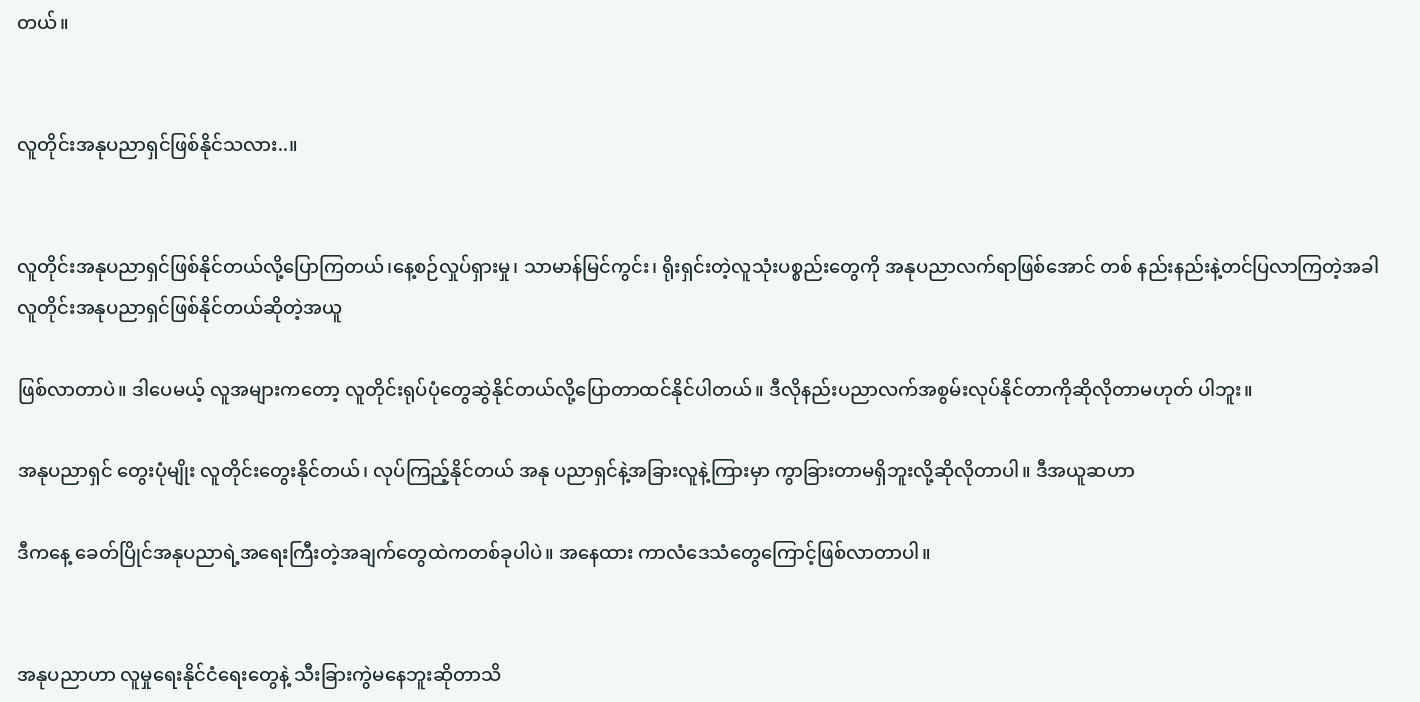တယ်။


လူတိုင်းအနုပညာရှင်ဖြစ်နိုင်သလား..။


လူတိုင်းအနုပညာရှင်ဖြစ်နိုင်တယ်လို့ပြောကြတယ်၊နေ့စဉ်လှုပ်ရှားမှု၊ သာမာန်မြင်ကွင်း၊ ရိုးရှင်းတဲ့လူသုံးပစ္စည်းတွေကို အနုပညာလက်ရာဖြစ်အောင် တစ် နည်းနည်းနဲ့တင်ပြလာကြတဲ့အခါ လူတိုင်းအနုပညာရှင်ဖြစ်နိုင်တယ်ဆိုတဲ့အယူ

ဖြစ်လာတာပဲ။ ဒါပေမယ့် လူအများကတော့ လူတိုင်းရုပ်ပုံတွေဆွဲနိုင်တယ်လို့ပြောတာထင်နိုင်ပါတယ်။ ဒီလိုနည်းပညာလက်အစွမ်းလုပ်နိုင်တာကိုဆိုလိုတာမဟုတ် ပါဘူး။

အနုပညာရှင် တွေးပုံမျိုး လူတိုင်းတွေးနိုင်တယ်၊ လုပ်ကြည့်နိုင်တယ် အနု ပညာရှင်နဲ့အခြားလူနဲ့ကြားမှာ ကွာခြားတာမရှိဘူးလို့ဆိုလိုတာပါ။ ဒီအယူဆဟာ

ဒီကနေ့ ခေတ်ပြိုင်အနုပညာရဲ့အရေးကြီးတဲ့အချက်တွေထဲကတစ်ခုပါပဲ။ အနေထား ကာလံဒေသံတွေကြောင့်ဖြစ်လာတာပါ။


အနုပညာဟာ လူမှုရေးနိုင်ငံရေးတွေနဲ့ သီးခြားကွဲမနေဘူးဆိုတာသိ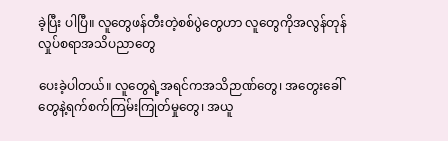ခဲ့ပြီး ပါပြီ။ လူတွေဖန်တီးတဲ့စစ်ပွဲတွေဟာ လူတွေကိုအလွန်တုန်လှုပ်စရာအသိပညာတွေ

ပေးခဲ့ပါတယ်။ လူတွေရဲ့အရင်ကအသိဉာဏ်တွေ၊ အတွေးခေါ်တွေနဲ့ရက်စက်ကြမ်းကြုတ်မှုတွေ၊ အယူ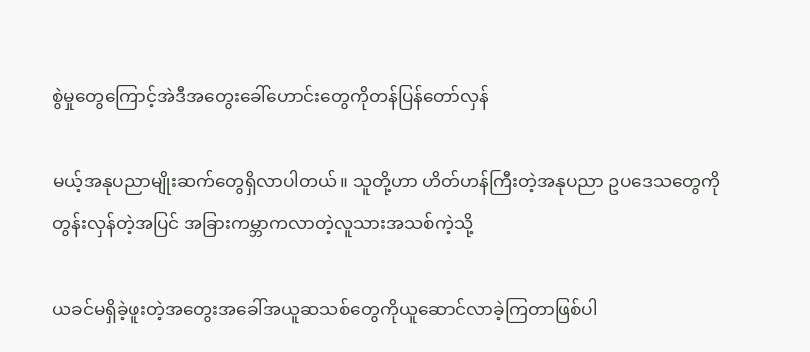စွဲမှုတွေကြောင့်အဲဒီအတွေးခေါ်ဟောင်းတွေကိုတန်ပြန်တော်လှန်

မယ့်အနုပညာမျိုးဆက်တွေရှိလာပါတယ်။ သူတို့ဟာ ဟိတ်ဟန်ကြီးတဲ့အနုပညာ ဥပဒေသတွေကိုတွန်းလှန်တဲ့အပြင် အခြားကမ္ဘာကလာတဲ့လူသားအသစ်ကဲ့သို့

ယခင်မရှိခဲ့ဖူးတဲ့အတွေးအခေါ်အယူဆသစ်တွေကိုယူဆောင်လာခဲ့ကြတာဖြစ်ပါ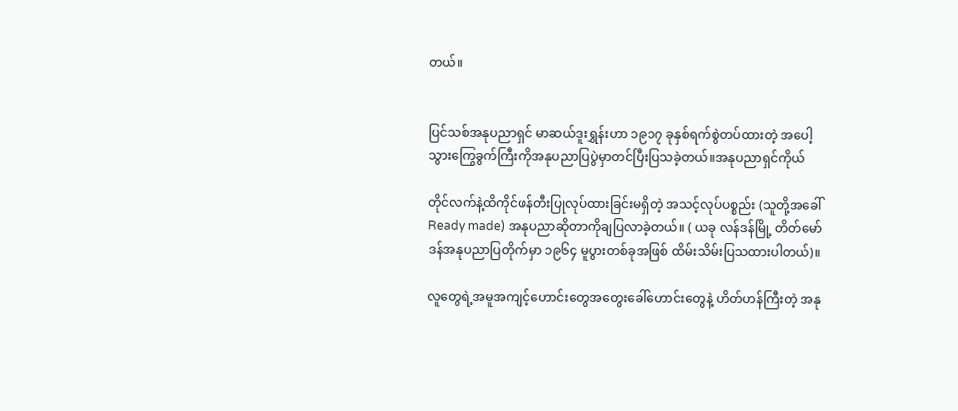တယ်။


ပြင်သစ်အနုပညာရှင် မာဆယ်ဒူးရွှန်းဟာ ၁၉၁၇ ခုနှစ်ရက်စွဲတပ်ထားတဲ့ အပေါ့သွားကြွေခွက်ကြီးကိုအနုပညာပြပွဲမှာတင်ပြီးပြသခဲ့တယ်။အနုပညာရှင်ကိုယ်

တိုင်လက်နဲ့ထိကိုင်ဖန်တီးပြုလုပ်ထားခြင်းမရှိတဲ့ အသင့်လုပ်ပစ္စည်း (သူတို့အခေါ် Ready made) အနုပညာဆိုတာကိုချပြလာခဲ့တယ်။ ( ယခု လန်ဒန်မြို့ တိတ်မော်ဒန်အနုပညာပြတိုက်မှာ ၁၉၆၄ မူပွားတစ်ခုအဖြစ် ထိမ်းသိမ်းပြသထားပါတယ်)။

လူတွေရဲ့အမူအကျင့်ဟောင်းတွေအတွေးခေါ်ဟောင်းတွေနဲ့ ဟိတ်ဟန်ကြီးတဲ့ အနု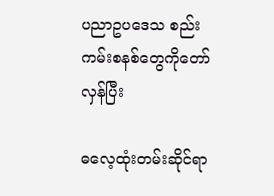ပညာဥပဒေသ စည်းကမ်းစနစ်တွေကိုတော်လှန်ပြီး

ဓလေ့ထုံးတမ်းဆိုင်ရာ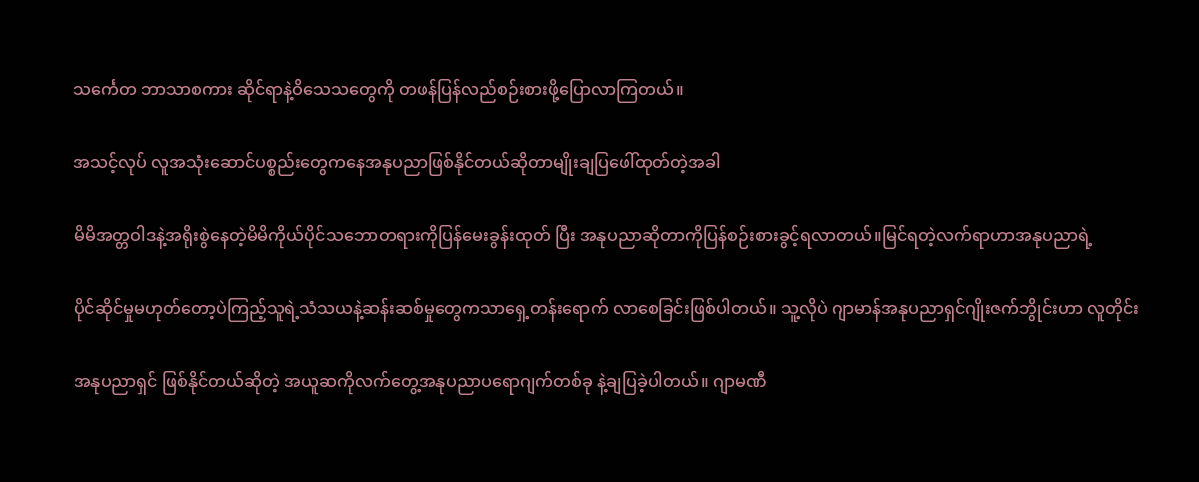သင်္ကေတ ဘာသာစကား ဆိုင်ရာနဲ့ဝိသေသတွေကို တဖန်ပြန်လည်စဉ်းစားဖို့ပြောလာကြတယ်။

အသင့်လုပ် လူအသုံးဆောင်ပစ္စည်းတွေကနေအနုပညာဖြစ်နိုင်တယ်ဆိုတာမျိုးချပြဖေါ်ထုတ်တဲ့အခါ

မိမိအတ္တဝါဒနဲ့အရိုးစွဲနေတဲ့မိမိကိုယ်ပိုင်သဘောတရားကိုပြန်မေးခွန်းထုတ် ပြီး အနုပညာဆိုတာကိုပြန်စဉ်းစားခွင့်ရလာတယ်။မြင်ရတဲ့လက်ရာဟာအနုပညာရဲ့

ပိုင်ဆိုင်မှုမဟုတ်တော့ပဲကြည့်သူရဲ့သံသယနဲ့ဆန်းဆစ်မှုတွေကသာရှေ့တန်းရောက် လာစေခြင်းဖြစ်ပါတယ်။ သူ့လိုပဲ ဂျာမာန်အနုပညာရှင်ဂျိုးဇက်ဘွိုင်းဟာ လူတိုင်း

အနုပညာရှင် ဖြစ်နိုင်တယ်ဆိုတဲ့ အယူဆကိုလက်တွေ့အနုပညာပရောဂျက်တစ်ခု နဲ့ချပြခဲ့ပါတယ်။ ဂျာမဏီ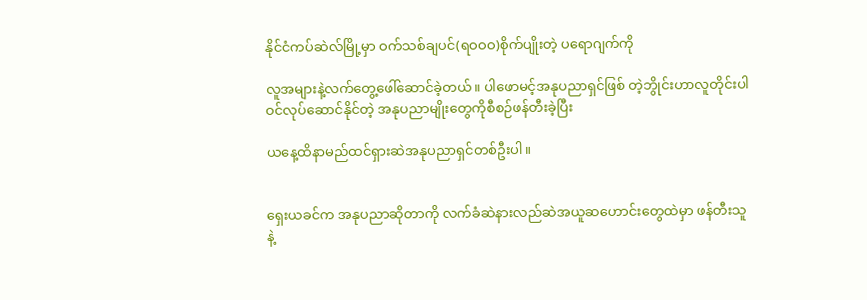နိုင်ငံကပ်ဆဲလ်မြို့မှာ ဝက်သစ်ချပင်(ရဝဝဝ)စိုက်ပျိုးတဲ့ ပရောဂျက်ကို

လူအများနဲ့လက်တွေ့ဖေါ်ဆောင်ခဲ့တယ်။ ပါဖောမင့်အနုပညာရှင်ဖြစ် တဲ့ဘွိုင်းဟာလူတိုင်းပါဝင်လုပ်ဆောင်နိုင်တဲ့ အနုပညာမျိုးတွေကိုစီစဉ်ဖန်တီးခဲ့ပြီး

ယနေ့ထိနာမည်ထင်ရှားဆဲအနုပညာရှင်တစ်ဦးပါ။


ရှေးယခင်က အနုပညာဆိုတာကို လက်ခံဆဲနားလည်ဆဲအယူဆဟောင်းတွေထဲမှာ ဖန်တီးသူနဲ့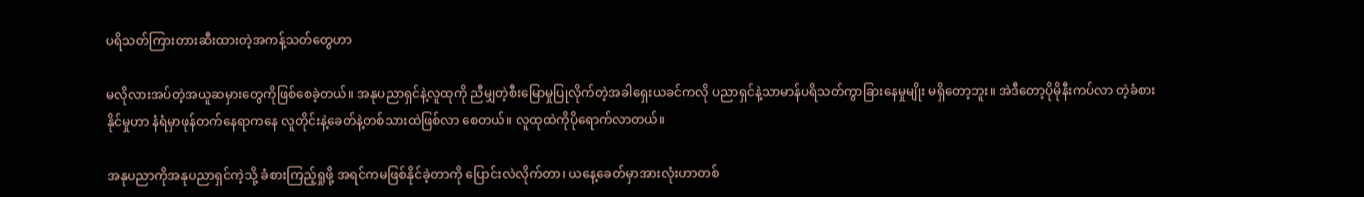ပရိသတ်ကြားတားဆီးထားတဲ့အကန့်သတ်တွေဟာ

မလိုလားအပ်တဲ့အယူဆမှားတွေကိုဖြစ်စေခဲ့တယ်။ အနုပညာရှင်နဲ့လူထုကို ညီမျှတဲ့စီးမြောမှုပြုလိုက်တဲ့အခါရှေးယခင်ကလို ပညာရှင်နဲ့သာမာန်ပရိသတ်ကွာခြားနေမှုမျိုး မရှိတော့ဘူး။ အဲဒီတော့ပိုမိုနီးကပ်လာ တဲ့ခံစားနိုင်မှုဟာ နံရံမှာဖုန်တက်နေရာကနေ လူတိုင်းနဲ့ခေတ်နဲ့တစ်သားထဲဖြစ်လာ စေတယ်။ လူထုထဲကိုပိုရောက်လာတယ်။

အနုပညာကိုအနုပညာရှင်ကဲ့သို့ ခံစားကြည့်ရှုဖို့ အရင်ကမဖြစ်နိုင်ခဲ့တာကို ပြောင်းလဲလိုက်တာ၊ ယနေ့ခေတ်မှာအားလုံးဟာတစ်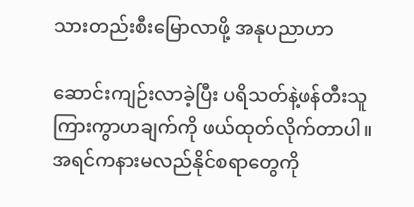သားတည်းစီးမြောလာဖို့ အနုပညာဟာ

ဆောင်းကျဉ်းလာခဲ့ပြီး ပရိသတ်နဲ့ဖန်တီးသူကြားကွာဟချက်ကို ဖယ်ထုတ်လိုက်တာပါ။ အရင်ကနားမလည်နိုင်စရာတွေကို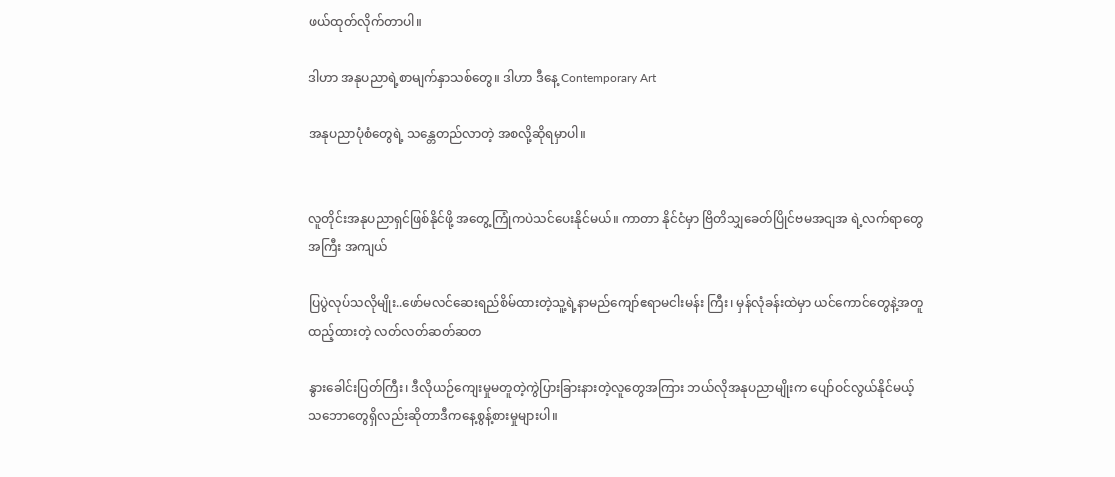ဖယ်ထုတ်လိုက်တာပါ။

ဒါဟာ အနုပညာရဲ့စာမျက်နှာသစ်တွေ။ ဒါဟာ ဒီနေ့ Contemporary Art

အနုပညာပုံစံတွေရဲ့ သန္တေတည်လာတဲ့ အစလို့ဆိုရမှာပါ။


လူတိုင်းအနုပညာရှင်ဖြစ်နိုင်ဖို့ အတွေ့ကြုံကပဲသင်ပေးနိုင်မယ်။ ကာတာ နိုင်ငံမှာ ဗြိတိသျှခေတ်ပြိုင်ဗမအငျအ ရဲ့လက်ရာတွေအကြီး အကျယ်

ပြပွဲလုပ်သလိုမျိုး..ဖော်မလင်ဆေးရည်စိမ်ထားတဲ့သူ့ရဲ့နာမည်ကျော်ဧရာမငါးမန်း ကြီး၊ မှန်လုံခန်းထဲမှာ ယင်ကောင်တွေနဲ့အတူထည့်ထားတဲ့ လတ်လတ်ဆတ်ဆတ

နွားခေါင်းပြတ်ကြီး၊ ဒီလိုယဉ်ကျေးမှုမတူတဲ့ကွဲပြားခြားနားတဲ့လူတွေအကြား ဘယ်လိုအနုပညာမျိုးက ပျော်ဝင်လွယ်နိုင်မယ့်သဘောတွေရှိလည်းဆိုတာဒီကနေ့စွန့်စားမှုများပါ။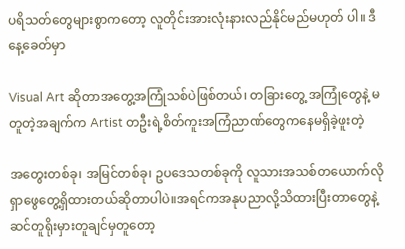ပရိသတ်တွေများစွာကတော့ လူတိုင်းအားလုံးနားလည်နိုင်မည်မဟုတ် ပါ။ ဒီနေ့ခေတ်မှာ

Visual Art ဆိုတာအတွေ့အကြုံသစ်ပဲဖြစ်တယ်၊ တခြားတွေ့ အကြုံတွေနဲ့ မတူတဲ့အချက်က Artist တဦးရဲ့စိတ်ကူးအကြံညာဏ်တွေကနေမရှိခဲ့ဖူးတဲ့

အတွေးတစ်ခု၊ အမြင်တစ်ခု၊ ဥပဒေသတစ်ခုကို လူသားအသစ်တယောက်လိုရှာဖွေတွေ့ရှိထားတယ်ဆိုတာပါပဲ။အရင်ကအနုပညာလို့သိထားပြီးတာတွေနဲ့ဆင်တူရိုးမှားတူချင်မှတူတော့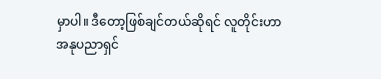မှာပါ။ ဒီတော့ဖြစ်ချင်တယ်ဆိုရင် လူတိုင်းဟာအနုပညာရှင်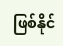ဖြစ်နိုင်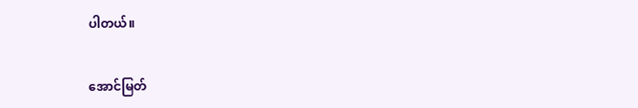ပါတယ်။


အောင်မြတ်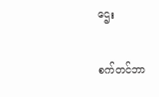ဌေး

စက်တင်ဘာ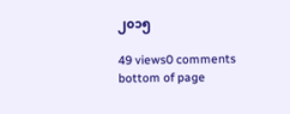၂၀၁၅

49 views0 comments
bottom of page